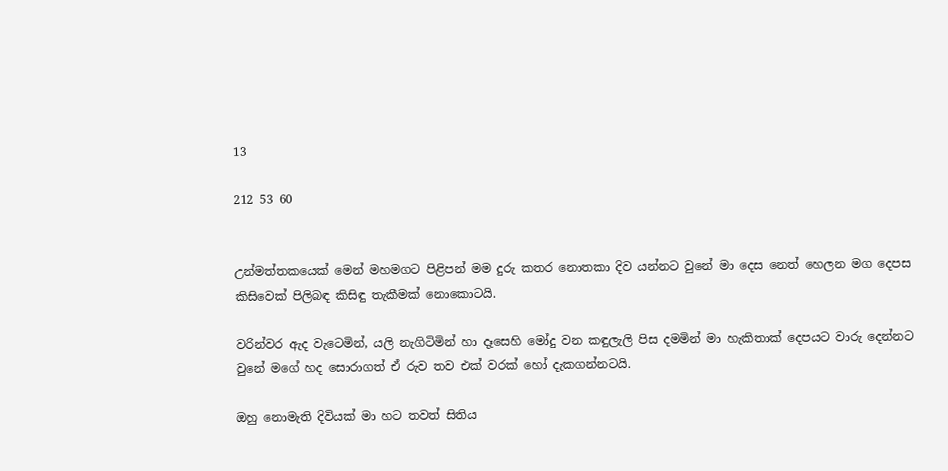13

212 53 60


උන්මත්තකයෙක් මෙන් මහමගට පිළිපන් මම දුරු කතර නොතකා දිව යන්නට වුනේ මා දෙස නෙත් හෙලන මග දෙපස කිසිවෙක් පිලිබඳ කිසිඳු තැකීමක් නොකොටයි.

වරින්වර ඇද වැටෙමින්, යලි නැගිටිමින් හා දෑසෙහි මෝදු වන කඳුලැලි පිස දමමින් මා හැකිතාක් දෙපයට වාරු දෙන්නට වුනේ මගේ හද සොරාගත් ඒ රුව තව එක් වරක් හෝ දැකගන්නටයි.

ඔහු නොමැති දිවියක් මා හට තවත් සිතිය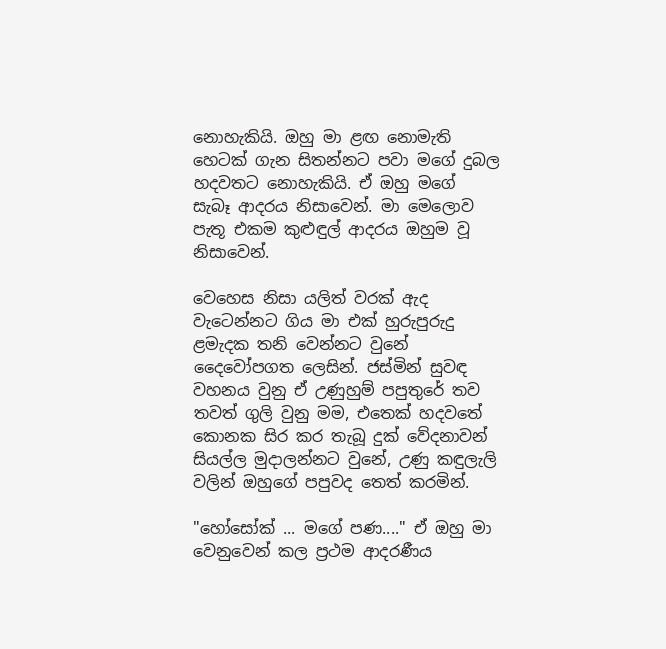නොහැකියි. ඔහු මා ළඟ නොමැති හෙටක් ගැන සිතන්නට පවා මගේ දුබල හදවතට නොහැකියි. ඒ ඔහු මගේ සැබෑ ආදරය නිසාවෙන්. මා මෙලොව පැතූ එකම කුළුඳුල් ආදරය ඔහුම වූ නිසාවෙන්.

වෙහෙස නිසා යලිත් වරක් ඇද වැටෙන්නට ගිය මා එක් හුරුපුරුදු ළමැදක තනි වෙන්නට වුනේ දෛවෝපගත ලෙසින්. ජස්මින් සුවඳ වහනය වුනු ඒ උණුහුම් පපුතුරේ තව තවත් ගුලි වුනු මම, එතෙක් හදවතේ කොනක සිර කර තැබූ දුක් වේදනාවන් සියල්ල මුදාලන්නට වුනේ, උණු කඳුලැලි වලින් ඔහුගේ පපුවද තෙත් කරමින්.

"හෝසෝක් ... මගේ පණ...." ඒ ඔහු මා වෙනුවෙන් කල ප්‍රථම ආදරණීය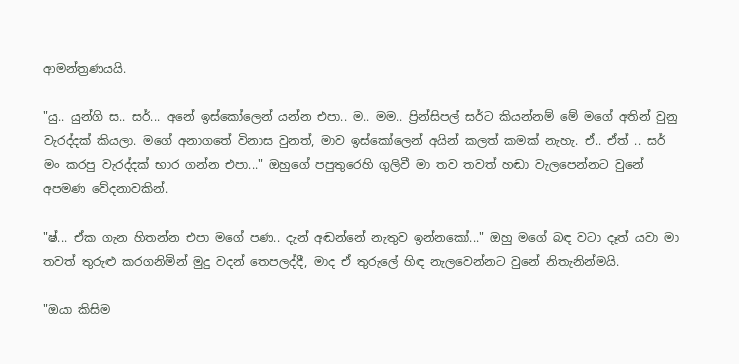ආමන්ත්‍රණයයි.

"යු.. යුන්ගි ස.. සර්... අනේ ඉස්කෝලෙන් යන්න එපා.. ම.. මම.. ප්‍රින්සිපල් සර්ට කියන්නම් මේ මගේ අතින් වුනු වැරද්දක් කියලා. මගේ අනාගතේ විනාස වුනත්, මාව ඉස්කෝලෙන් අයින් කලත් කමක් නැහැ. ඒ.. ඒත් .. සර් මං කරපු වැරද්දක් භාර ගන්න එපා..." ඔහුගේ පපුතුරෙහි ගුලිවී මා තව තවත් හඬා වැලපෙන්නට වුනේ අපමණ වේදනාවකින්.

"ෂ්... ඒක ගැන හිතන්න එපා මගේ පණ.. දැන් අඬන්නේ නැතුව ඉන්නකෝ..." ඔහු මගේ බඳ වටා දෑත් යවා මා තවත් තුරුළු කරගනිමින් මුදු වදන් තෙපලද්දී, මාද ඒ තුරුලේ හිඳ නැලවෙන්නට වුනේ නිතැනින්මයි.

"ඔයා කිසිම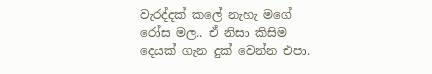වැරද්දක් කලේ නැහැ මගේ රෝස මල.. ඒ නිසා කිසිම දෙයක් ගැන දුක් වෙන්න එපා.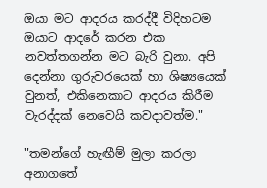ඔයා මට ආදරය කරද්දී විදිහටම ඔයාට ආදරේ කරන එක නවත්තගන්න මට බැරි වුනා. අපි දෙන්නා ගුරුවරයෙක් හා ශිෂ්‍යයෙක් වුනත්, එකිනෙකාට ආදරය කිරීම වැරද්දක් නෙවෙයි කවදාවත්ම."

"තමන්ගේ හැඟීම් මුලා කරලා අනාගතේ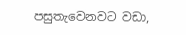පසුතැවෙනවට වඩා,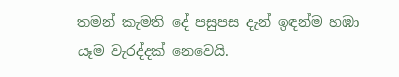තමන් කැමති දේ පසුපස දැන් ඉඳන්ම හඹා යෑම වැරද්දක් නෙවෙයි.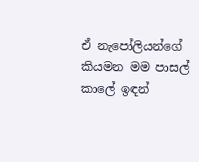ඒ නැපෝලියන්ගේ කියමන මම පාසල් කාලේ ඉඳන්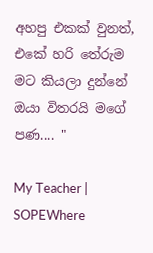අහපු එකක් වුනත්, එකේ හරි තේරුම මට කියලා දුන්නේ ඔයා විතරයි මගේ පණ.... "

My Teacher | SOPEWhere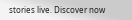stories live. Discover now